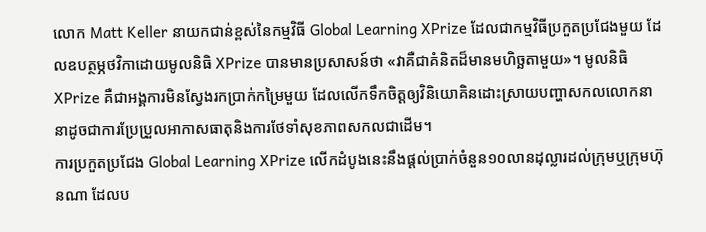លោក Matt Keller នាយកជាន់ខ្ពស់នៃកម្មវិធី Global Learning XPrize ដែលជាកម្មវិធីប្រកួតប្រជែងមួយ ដែលឧបត្ថម្ភថវិកាដោយមូលនិធិ XPrize បានមានប្រសាសន៍ថា «វាគឺជាគំនិតដ៏មានមហិច្ឆតាមួយ»។ មូលនិធិ XPrize គឺជាអង្គការមិនស្វែងរកប្រាក់កម្រៃមួយ ដែលលើកទឹកចិត្តឲ្យវិនិយោគិនដោះស្រាយបញ្ហាសកលលោកនានាដូចជាការប្រែប្រួលអាកាសធាតុនិងការថែទាំសុខភាពសកលជាដើម។
ការប្រកួតប្រជែង Global Learning XPrize លើកដំបូងនេះនឹងផ្តល់ប្រាក់ចំនួន១០លានដុល្លារដល់ក្រុមឬក្រុមហ៊ុនណា ដែលប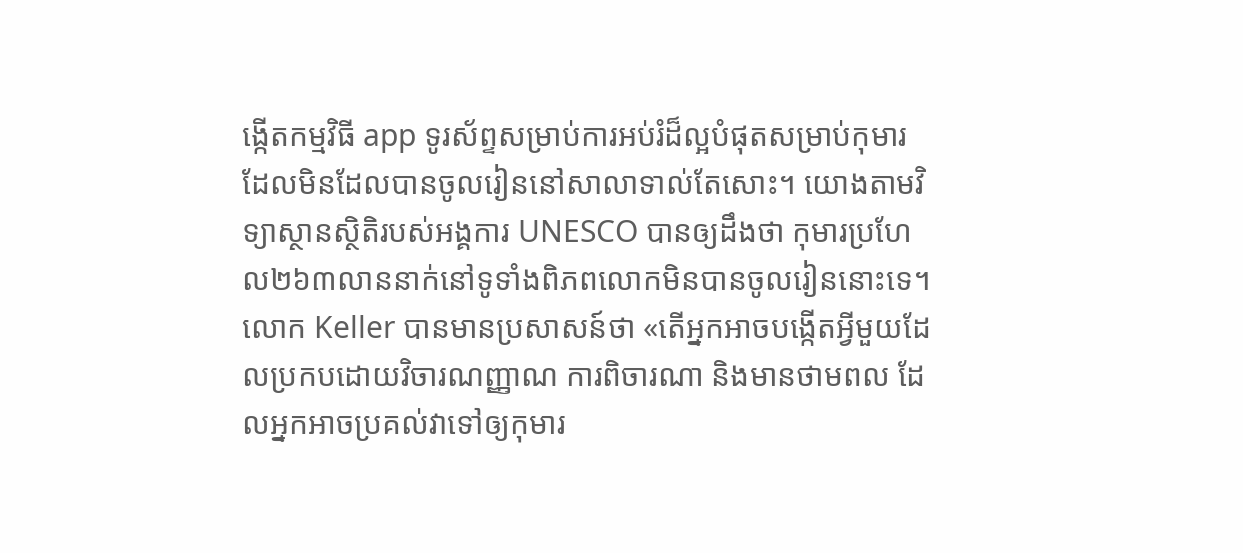ង្កើតកម្មវិធី app ទូរស័ព្ទសម្រាប់ការអប់រំដ៏ល្អបំផុតសម្រាប់កុមារ ដែលមិនដែលបានចូលរៀននៅសាលាទាល់តែសោះ។ យោងតាមវិទ្យាស្ថានស្ថិតិរបស់អង្គការ UNESCO បានឲ្យដឹងថា កុមារប្រហែល២៦៣លាននាក់នៅទូទាំងពិភពលោកមិនបានចូលរៀននោះទេ។
លោក Keller បានមានប្រសាសន៍ថា «តើអ្នកអាចបង្កើតអ្វីមួយដែលប្រកបដោយវិចារណញ្ញាណ ការពិចារណា និងមានថាមពល ដែលអ្នកអាចប្រគល់វាទៅឲ្យកុមារ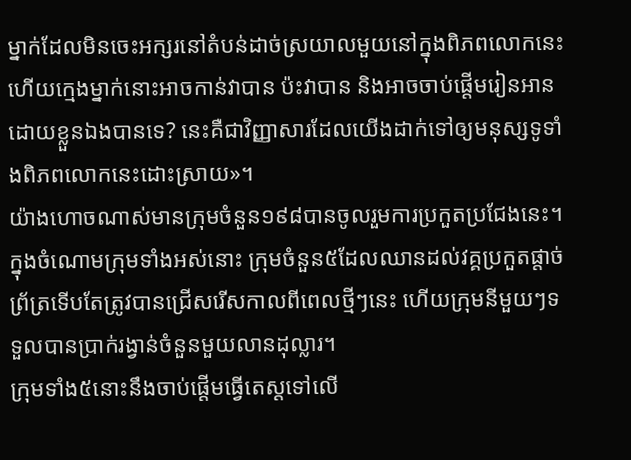ម្នាក់ដែលមិនចេះអក្សរនៅតំបន់ដាច់ស្រយាលមួយនៅក្នុងពិភពលោកនេះ ហើយក្មេងម្នាក់នោះអាចកាន់វាបាន ប៉ះវាបាន និងអាចចាប់ផ្តើមរៀនអានដោយខ្លួនឯងបានទេ? នេះគឺជាវិញ្ញាសារដែលយើងដាក់ទៅឲ្យមនុស្សទូទាំងពិភពលោកនេះដោះស្រាយ»។
យ៉ាងហោចណាស់មានក្រុមចំនួន១៩៨បានចូលរួមការប្រកួតប្រជែងនេះ។ ក្នុងចំណោមក្រុមទាំងអស់នោះ ក្រុមចំនួន៥ដែលឈានដល់វគ្គប្រកួតផ្តាច់ព្រ័ត្រទើបតែត្រូវបានជ្រើសរើសកាលពីពេលថ្មីៗនេះ ហើយក្រុមនីមួយៗទទួលបានប្រាក់រង្វាន់ចំនួនមួយលានដុល្លារ។
ក្រុមទាំង៥នោះនឹងចាប់ផ្តើមធ្វើតេស្តទៅលើ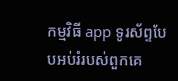កម្មវិធី app ទូរស័ព្ទបែបអប់រំរបស់ពួកគេ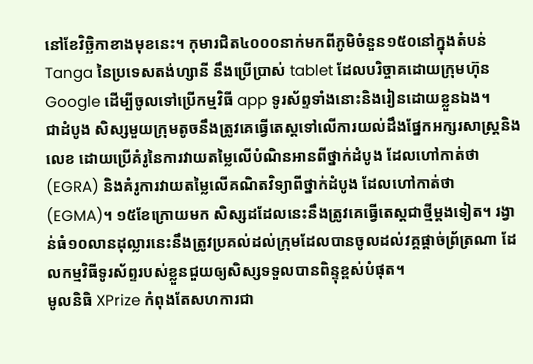នៅខែវិច្ឆិកាខាងមុខនេះ។ កុមារជិត៤០០០នាក់មកពីភូមិចំនួន១៥០នៅក្នុងតំបន់ Tanga នៃប្រទេសតង់ហ្សានី នឹងប្រើប្រាស់ tablet ដែលបរិច្ចាគដោយក្រុមហ៊ុន Google ដើម្បីចូលទៅប្រើកម្មវិធី app ទូរស័ព្ទទាំងនោះនិងរៀនដោយខ្លួនឯង។
ជាដំបូង សិស្សមួយក្រុមតូចនឹងត្រូវគេធ្វើតេស្តទៅលើការយល់ដឹងផ្នែកអក្សរសាស្ត្រនិងលេខ ដោយប្រើគំរូនៃការវាយតម្លៃលើបំណិនអានពីថ្នាក់ដំបូង ដែលហៅកាត់ថា (EGRA) និងគំរូការវាយតម្លៃលើគណិតវិទ្យាពីថ្នាក់ដំបូង ដែលហៅកាត់ថា (EGMA)។ ១៥ខែក្រោយមក សិស្សដដែលនេះនឹងត្រូវគេធ្វើតេស្តជាថ្មីម្តងទៀត។ រង្វាន់ធំ១០លានដុល្លារនេះនឹងត្រូវប្រគល់ដល់ក្រុមដែលបានចូលដល់វគ្គផ្តាច់ព្រ័ត្រណា ដែលកម្មវិធីទូរស័ព្ទរបស់ខ្លួនជួយឲ្យសិស្សទទួលបានពិន្ទុខ្ពស់បំផុត។
មូលនិធិ XPrize កំពុងតែសហការជា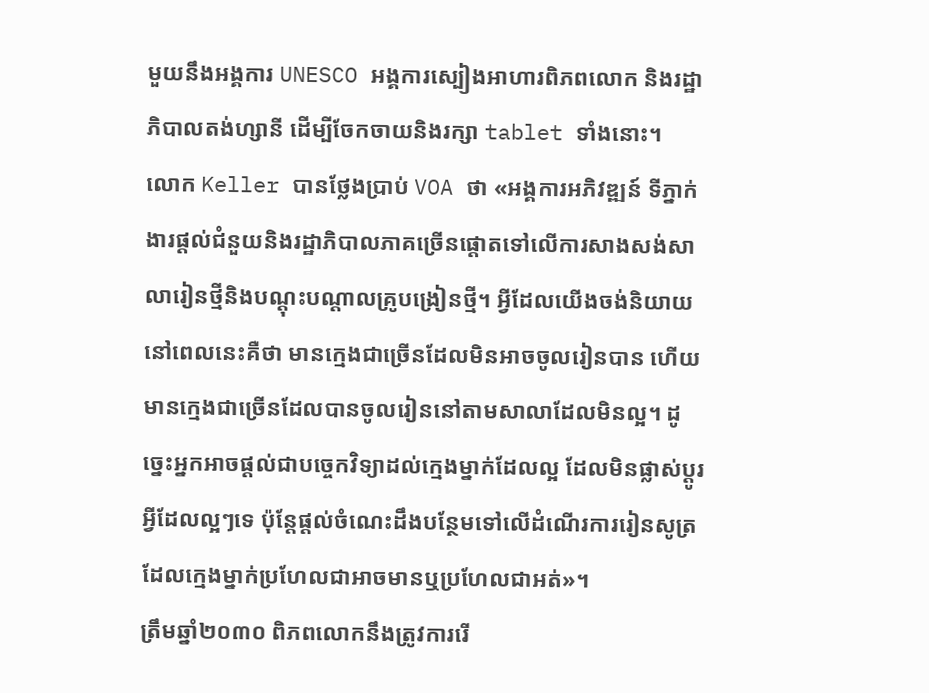មួយនឹងអង្គការ UNESCO អង្គការស្បៀងអាហារពិភពលោក និងរដ្ឋាភិបាលតង់ហ្សានី ដើម្បីចែកចាយនិងរក្សា tablet ទាំងនោះ។
លោក Keller បានថ្លែងប្រាប់ VOA ថា «អង្គការអភិវឌ្ឍន៍ ទីភ្នាក់ងារផ្តល់ជំនួយនិងរដ្ឋាភិបាលភាគច្រើនផ្តោតទៅលើការសាងសង់សាលារៀនថ្មីនិងបណ្តុះបណ្តាលគ្រូបង្រៀនថ្មី។ អ្វីដែលយើងចង់និយាយនៅពេលនេះគឺថា មានក្មេងជាច្រើនដែលមិនអាចចូលរៀនបាន ហើយមានក្មេងជាច្រើនដែលបានចូលរៀននៅតាមសាលាដែលមិនល្អ។ ដូច្នេះអ្នកអាចផ្តល់ជាបច្ចេកវិទ្យាដល់ក្មេងម្នាក់ដែលល្អ ដែលមិនផ្លាស់ប្ដូរអ្វីដែលល្អៗទេ ប៉ុន្តែផ្តល់ចំណេះដឹងបន្ថែមទៅលើដំណើរការរៀនសូត្រ ដែលក្មេងម្នាក់ប្រហែលជាអាចមានឬប្រហែលជាអត់»។
ត្រឹមឆ្នាំ២០៣០ ពិភពលោកនឹងត្រូវការរើ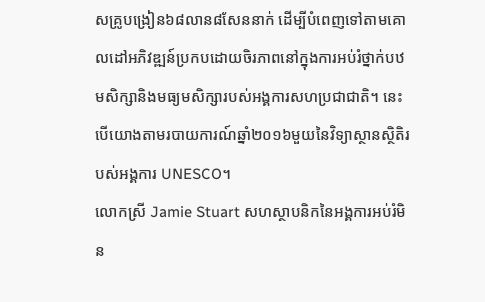សគ្រូបង្រៀន៦៨លាន៨សែននាក់ ដើម្បីបំពេញទៅតាមគោលដៅអភិវឌ្ឍន៍ប្រកបដោយចិរភាពនៅក្នុងការអប់រំថ្នាក់បឋមសិក្សានិងមធ្យមសិក្សារបស់អង្គការសហប្រជាជាតិ។ នេះបើយោងតាមរបាយការណ៍ឆ្នាំ២០១៦មួយនៃវិទ្យាស្ថានស្ថិតិរបស់អង្គការ UNESCO។
លោកស្រី Jamie Stuart សហស្ថាបនិកនៃអង្គការអប់រំមិន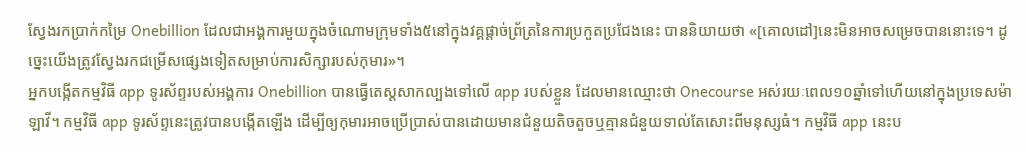ស្វែងរកប្រាក់កម្រៃ Onebillion ដែលជាអង្គការមួយក្នុងចំណោមក្រុមទាំង៥នៅក្នុងវគ្គផ្ដាច់ព្រ័ត្រនៃការប្រកួតប្រជែងនេះ បាននិយាយថា «[គោលដៅ]នេះមិនអាចសម្រេចបាននោះទេ។ ដូច្នេះយើងត្រូវស្វែងរកជម្រើសផ្សេងទៀតសម្រាប់ការសិក្សារបស់កុមារ»។
អ្នកបង្កើតកម្មវិធី app ទូរស័ព្ទរបស់អង្គការ Onebillion បានធ្វើតេស្តសាកល្បងទៅលើ app របស់ខ្លួន ដែលមានឈ្មោះថា Onecourse អស់រយៈពេល១០ឆ្នាំទៅហើយនៅក្នុងប្រទេសម៉ាឡាវី។ កម្មវិធី app ទូរស័ព្ទនេះត្រូវបានបង្កើតឡើង ដើម្បីឲ្យកុមារអាចប្រើប្រាស់បានដោយមានជំនួយតិចតួចឬគ្មានជំនួយទាល់តែសោះពីមនុស្សធំ។ កម្មវិធី app នេះប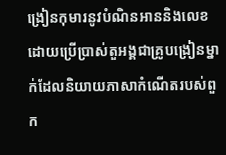ង្រៀនកុមារនូវបំណិនអាននិងលេខ ដោយប្រើប្រាស់តួអង្គជាគ្រូបង្រៀនម្នាក់ដែលនិយាយភាសាកំណើតរបស់ពួក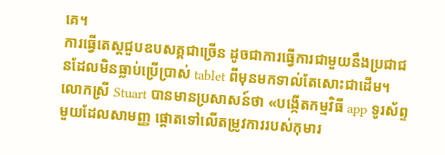គេ។
ការធ្វើតេស្តជួបឧបសគ្គជាច្រើន ដូចជាការធ្វើការជាមួយនឹងប្រជាជនដែលមិនធ្លាប់ប្រើប្រាស់ tablet ពីមុនមកទាល់តែសោះជាដើម។
លោកស្រី Stuart បានមានប្រសាសន៍ថា «បង្កើតកម្មវិធី app ទូរស័ព្ទមួយដែលសាមញ្ញ ផ្តោតទៅលើតម្រូវការរបស់កុមារ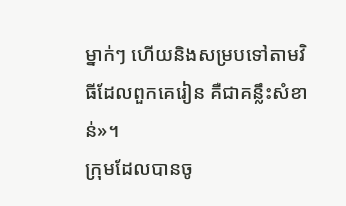ម្នាក់ៗ ហើយនិងសម្របទៅតាមវិធីដែលពួកគេរៀន គឺជាគន្លឹះសំខាន់»។
ក្រុមដែលបានចូ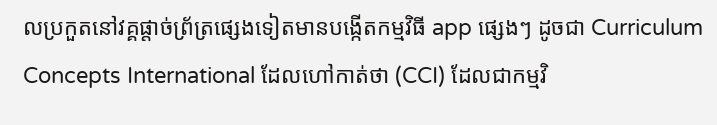លប្រកួតនៅវគ្គផ្តាច់ព្រ័ត្រផ្សេងទៀតមានបង្កើតកម្មវិធី app ផ្សេងៗ ដូចជា Curriculum Concepts International ដែលហៅកាត់ថា (CCI) ដែលជាកម្មវិ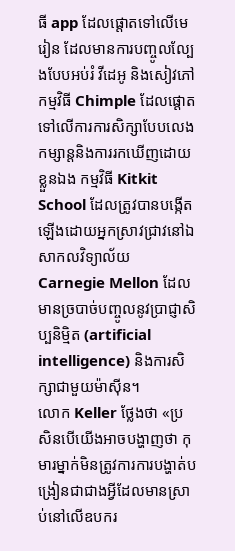ធី app ដែលផ្តោតទៅលើមេរៀន ដែលមានការបញ្ចូលល្បែងបែបអប់រំ វីដេអូ និងសៀវភៅ កម្មវិធី Chimple ដែលផ្តោតទៅលើការការសិក្សាបែបលេងកម្សាន្តនិងការរកឃើញដោយខ្លួនឯង កម្មវិធី Kitkit School ដែលត្រូវបានបង្កើតឡើងដោយអ្នកស្រាវជ្រាវនៅឯសាកលវិទ្យាល័យ Carnegie Mellon ដែលមានច្របាច់បញ្ចូលនូវប្រាជ្ញាសិប្បនិម្មិត (artificial intelligence) និងការសិក្សាជាមួយម៉ាស៊ីន។
លោក Keller ថ្លែងថា «ប្រសិនបើយើងអាចបង្ហាញថា កុមារម្នាក់មិនត្រូវការការបង្ហាត់បង្រៀនជាជាងអ្វីដែលមានស្រាប់នៅលើឧបករ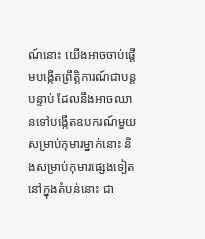ណ៍នោះ យើងអាចចាប់ផ្តើមបង្កើតព្រឹត្តិការណ៍ជាបន្តបន្ទាប់ ដែលនឹងអាចឈានទៅបង្កើតឧបករណ៍មួយសម្រាប់កុមារម្នាក់នោះ និងសម្រាប់កុមារផ្សេងទៀតនៅក្នុងតំបន់នោះ ជា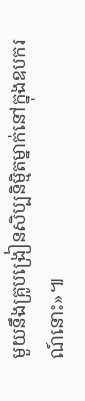មួយនឹងគ្រូបង្រៀនសិប្បនិម្មិតម្នាក់នៅក្នុងឧបករណ៍នោះ»៕